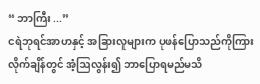“ ဘာကြီး ...”
ငရဲဘုရင်အာဟနှင့် အခြားလူများက ပုဖန်ပြောသည်ကိုကြားလိုက်ချိန်တွင် အံ့ဩလွန်း၍ ဘာပြောရမည်မသိ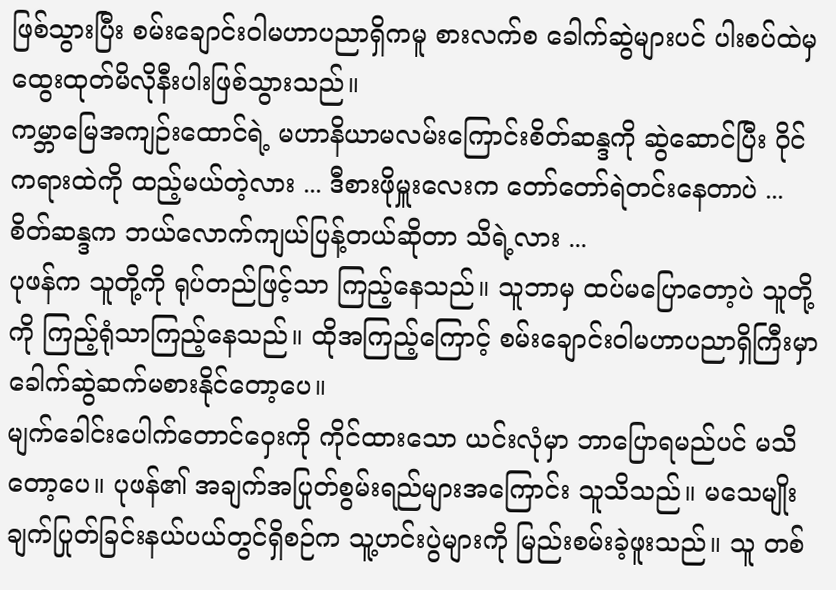ဖြစ်သွားပြီး စမ်းချောင်းဝါမဟာပညာရှိကမူ စားလက်စ ခေါက်ဆွဲများပင် ပါးစပ်ထဲမှ ထွေးထုတ်မိလိုနီးပါးဖြစ်သွားသည်။
ကမ္ဘာမြေအကျဉ်းထောင်ရဲ့ မဟာနိယာမလမ်းကြောင်းစိတ်ဆန္ဒကို ဆွဲဆောင်ပြီး ဝိုင်ကရားထဲကို ထည့်မယ်တဲ့လား ... ဒီစားဖိုမှူးလေးက တော်တော်ရဲတင်းနေတာပဲ ... စိတ်ဆန္ဒက ဘယ်လောက်ကျယ်ပြန့်တယ်ဆိုတာ သိရဲ့လား ...
ပုဖန်က သူတို့ကို ရုပ်တည်ဖြင့်သာ ကြည့်နေသည်။ သူဘာမှ ထပ်မပြောတော့ပဲ သူတို့ကို ကြည့်ရုံသာကြည့်နေသည်။ ထိုအကြည့်ကြောင့် စမ်းချောင်းဝါမဟာပညာရှိကြီးမှာ ခေါက်ဆွဲဆက်မစားနိုင်တော့ပေ။
မျက်ခေါင်းပေါက်တောင်ဝှေးကို ကိုင်ထားသော ယင်းလုံမှာ ဘာပြောရမည်ပင် မသိတော့ပေ။ ပုဖန်၏ အချက်အပြုတ်စွမ်းရည်များအကြောင်း သူသိသည်။ မသေမျိုးချက်ပြုတ်ခြင်းနယ်ပယ်တွင်ရှိစဉ်က သူ့ဟင်းပွဲများကို မြည်းစမ်းခဲ့ဖူးသည်။ သူ တစ်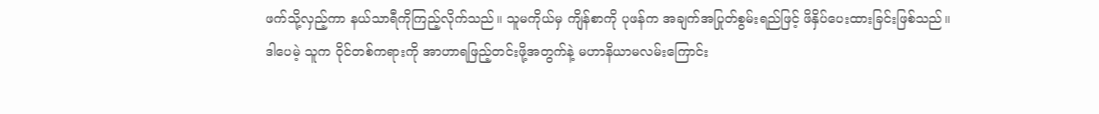ဖက်သို့လှည့်ကာ နယ်သာရီကိုကြည့်လိုက်သည်။ သူမကိုယ်မှ ကျိန်စာကို ပုဖန်က အချက်အပြုတ်စွမ်းရည်ဖြင့် ဖိနှိပ်ပေးထားခြင်းဖြစ်သည်။
ဒါပေမဲ့ သူက ဝိုင်တစ်ကရားကို အာဟာရဖြည့်တင်းဖို့အတွက်နဲ့ မဟာနိယာမလမ်းကြောင်း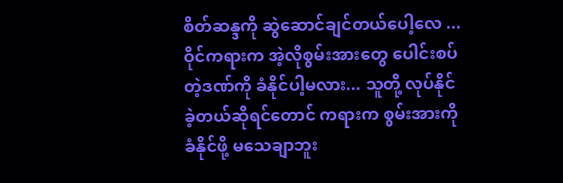စိတ်ဆန္ဒကို ဆွဲဆောင်ချင်တယ်ပေါ့လေ ... ဝိုင်ကရားက အဲ့လိုစွမ်းအားတွေ ပေါင်းစပ်တဲ့ဒဏ်ကို ခံနိုင်ပါ့မလား... သူတို့ လုပ်နိုင်ခဲ့တယ်ဆိုရင်တောင် ကရားက စွမ်းအားကို ခံနိုင်ဖို့ မသေချာဘူး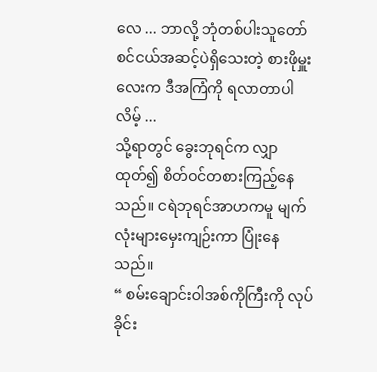လေ ... ဘာလို့ ဘုံတစ်ပါးသူတော်စင်ငယ်အဆင့်ပဲရှိသေးတဲ့ စားဖိုမှူးလေးက ဒီအကြံကို ရလာတာပါလိမ့် ...
သို့ရာတွင် ခွေးဘုရင်က လျှာထုတ်၍ စိတ်ဝင်တစားကြည့်နေသည်။ ငရဲဘုရင်အာဟကမူ မျက်လုံးများမှေးကျဉ်းကာ ပြုံးနေသည်။
“ စမ်းချောင်းဝါအစ်ကိုကြီးကို လုပ်ခိုင်း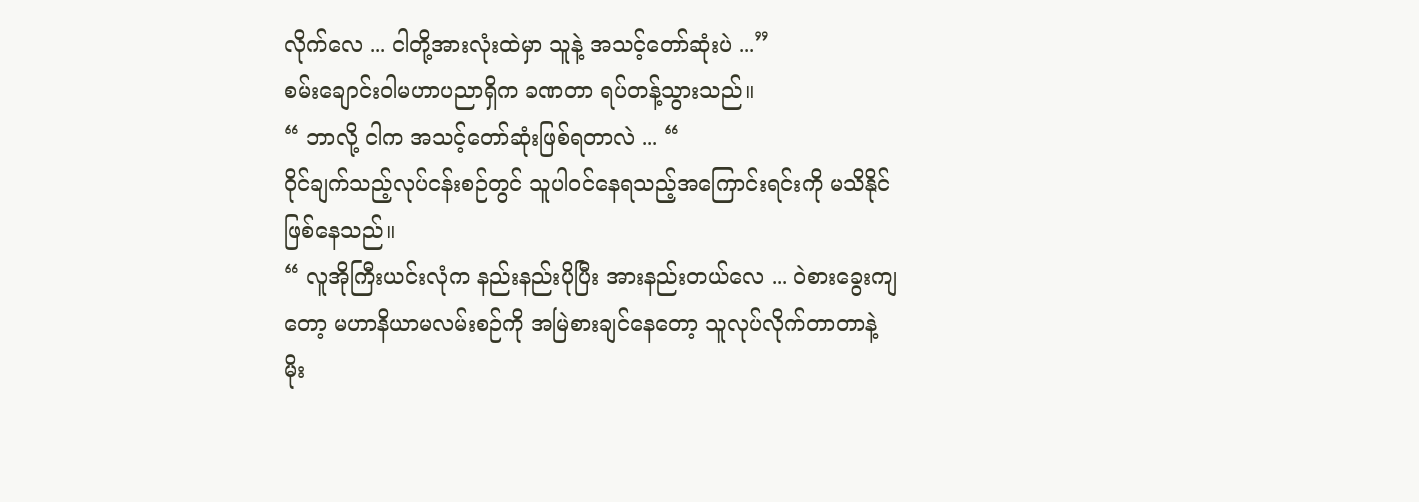လိုက်လေ ... ငါတို့အားလုံးထဲမှာ သူနဲ့ အသင့်တော်ဆုံးပဲ ...”
စမ်းချောင်းဝါမဟာပညာရှိက ခဏတာ ရပ်တန့်သွားသည်။
“ ဘာလို့ ငါက အသင့်တော်ဆုံးဖြစ်ရတာလဲ ... “
ဝိုင်ချက်သည့်လုပ်ငန်းစဉ်တွင် သူပါဝင်နေရသည့်အကြောင်းရင်းကို မသိနိုင်ဖြစ်နေသည်။
“ လူအိုကြီးယင်းလုံက နည်းနည်းပိုပြီး အားနည်းတယ်လေ ... ဝဲစားခွေးကျတော့ မဟာနိယာမလမ်းစဉ်ကို အမြဲစားချင်နေတော့ သူလုပ်လိုက်တာတာနဲ့ မိုး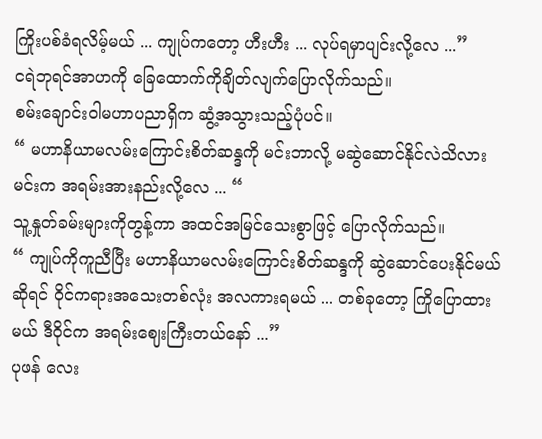ကြိုးပစ်ခံရလိမ့်မယ် ... ကျုပ်ကတော့ ဟီးဟီး ... လုပ်ရမှာပျင်းလို့လေ ...”
ငရဲဘုရင်အာဟကို ခြေထောက်ကိုချိတ်လျက်ပြောလိုက်သည်။
စမ်းချောင်းဝါမဟာပညာရှိက ဆွံ့အသွားသည့်ပုံပင်။
“ မဟာနိယာမလမ်းကြောင်းစိတ်ဆန္ဒကို မင်းဘာလို့ မဆွဲဆောင်နိုင်လဲသိလား မင်းက အရမ်းအားနည်းလို့လေ ... “
သူ့နှုတ်ခမ်းများကိုတွန့်ကာ အထင်အမြင်သေးစွာဖြင့် ပြောလိုက်သည်။
“ ကျုပ်ကိုကူညီပြီး မဟာနိယာမလမ်းကြောင်းစိတ်ဆန္ဒကို ဆွဲဆောင်ပေးနိုင်မယ်ဆိုရင် ဝိုင်ကရားအသေးတစ်လုံး အလကားရမယ် ... တစ်ခုတော့ ကြိုပြောထားမယ် ဒီဝိုင်က အရမ်းဈေးကြီးတယ်နော် ...”
ပုဖန် လေး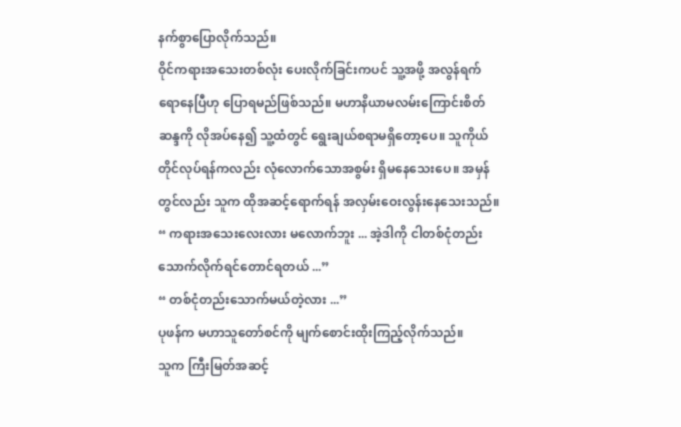နက်စွာပြောလိုက်သည်။
ဝိုင်ကရားအသေးတစ်လုံး ပေးလိုက်ခြင်းကပင် သူ့အဖို့ အလွန်ရက်ရောနေပြီဟု ပြောရမည်ဖြစ်သည်။ မဟာနိယာမလမ်းကြောင်းစိတ်ဆန္ဒကို လိုအပ်နေ၍ သူ့ထံတွင် ရွေးချယ်စရာမရှိတော့ပေ။ သူကိုယ်တိုင်လုပ်ရန်ကလည်း လုံလောက်သောအစွမ်း ရှိမနေသေးပေ။ အမှန်တွင်လည်း သူက ထိုအဆင့်ရောက်ရန် အလှမ်းဝေးလွန်းနေသေးသည်။
“ ကရားအသေးလေးလား မလောက်ဘူး ... အဲ့ဒါကို ငါတစ်ငုံတည်းသောက်လိုက်ရင်တောင်ရတယ် ...”
“ တစ်ငုံတည်းသောက်မယ်တဲ့လား ...”
ပုဖန်က မဟာသူတော်စင်ကို မျက်စောင်းထိုးကြည့်လိုက်သည်။
သူက ကြီးမြတ်အဆင့်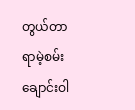တွယ်တာရာမဲ့စမ်းချောင်းဝါ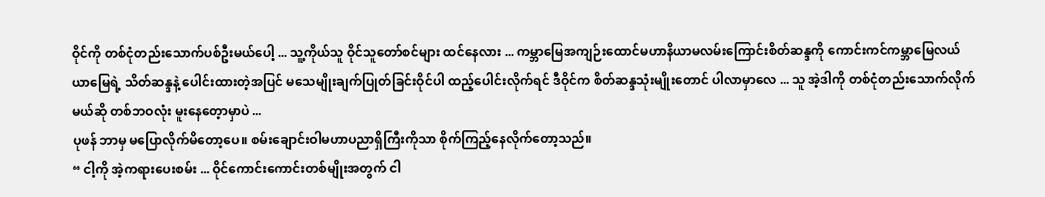ဝိုင်ကို တစ်ငုံတည်းသောက်ပစ်ဦးမယ်ပေါ့ ... သူ့ကိုယ်သူ ဝိုင်သူတော်စင်များ ထင်နေလား ... ကမ္ဘာမြေအကျဉ်းထောင်မဟာနိယာမလမ်းကြောင်းစိတ်ဆန္ဒကို ကောင်းကင်ကမ္ဘာမြေလယ်ယာမြေရဲ့ သိတ်ဆန္ဒနဲ့ ပေါင်းထားတဲ့အပြင် မသေမျိုးချက်ပြုတ်ခြင်းဝိုင်ပါ ထည့်ပေါင်းလိုက်ရင် ဒီဝိုင်က စိတ်ဆန္ဒသုံးမျိုးတောင် ပါလာမှာလေ ... သူ အဲ့ဒါကို တစ်ငုံတည်းသောက်လိုက်မယ်ဆို တစ်ဘဝလုံး မူးနေတေ့ာမှာပဲ ...
ပုဖန် ဘာမှ မပြောလိုက်မိတော့ပေ။ စမ်းချောင်းဝါမဟာပညာရှိကြီးကိုသာ စိုက်ကြည့်နေလိုက်တော့သည်။
“ ငါ့ကို အဲ့ကရားပေးစမ်း ... ဝိုင်ကောင်းကောင်းတစ်မျိုးအတွက် ငါ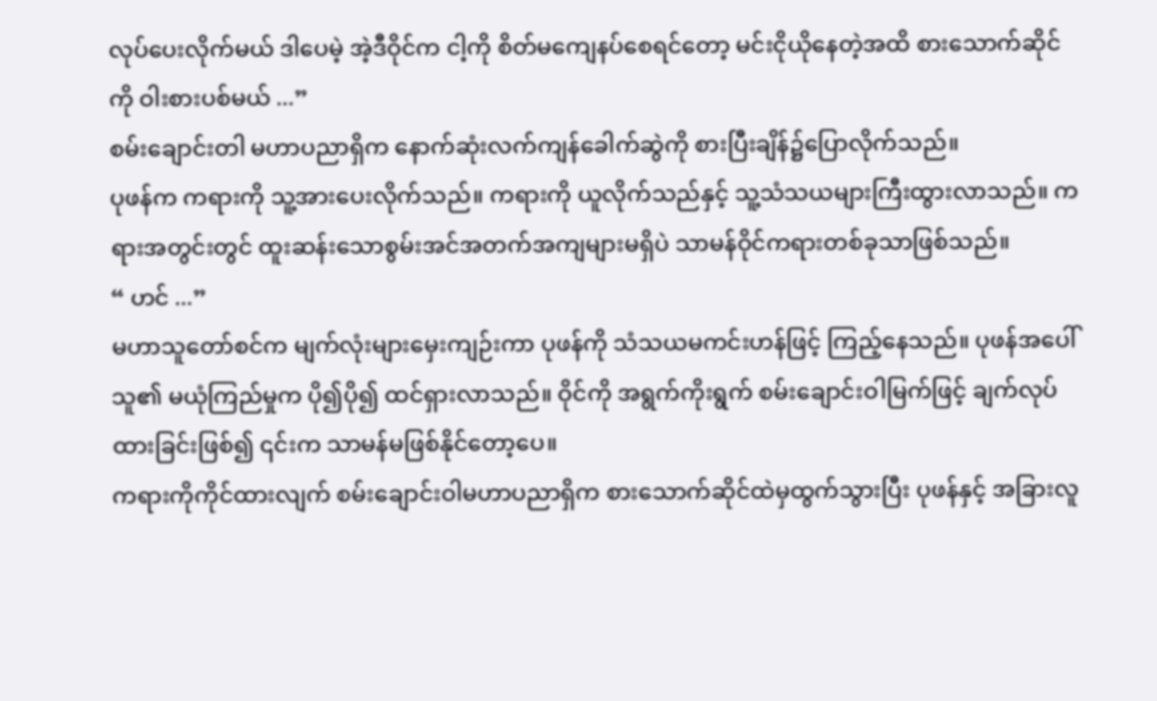လုပ်ပေးလိုက်မယ် ဒါပေမဲ့ အဲ့ဒီဝိုင်က ငါ့ကို စိတ်မကျေနပ်စေရင်တော့ မင်းငိုယိုနေတဲ့အထိ စားသောက်ဆိုင်ကို ဝါးစားပစ်မယ် ...”
စမ်းချောင်းတါ မဟာပညာရှိက နောက်ဆုံးလက်ကျန်ခေါက်ဆွဲကို စားပြီးချိန်၌ပြောလိုက်သည်။
ပုဖန်က ကရားကို သူ့အားပေးလိုက်သည်။ ကရားကို ယူလိုက်သည်နှင့် သူ့သံသယများကြီးထွားလာသည်။ ကရားအတွင်းတွင် ထူးဆန်းသောစွမ်းအင်အတက်အကျများမရှိပဲ သာမန်ဝိုင်ကရားတစ်ခုသာဖြစ်သည်။
“ ဟင် ...”
မဟာသူတော်စင်က မျက်လုံးများမှေးကျဉ်းကာ ပုဖန်ကို သံသယမကင်းဟန်ဖြင့် ကြည့်နေသည်။ ပုဖန်အပေါ် သူ၏ မယုံကြည်မှုက ပို၍ပို၍ ထင်ရှားလာသည်။ ဝိုင်ကို အရွက်ကိုးရွက် စမ်းချောင်းဝါမြက်ဖြင့် ချက်လုပ်ထားခြင်းဖြစ်၍ ၎င်းက သာမန်မဖြစ်နိုင်တော့ပေ။
ကရားကိုကိုင်ထားလျက် စမ်းချောင်းဝါမဟာပညာရှိက စားသောက်ဆိုင်ထဲမှထွက်သွားပြီး ပုဖန်နှင့် အခြားလူ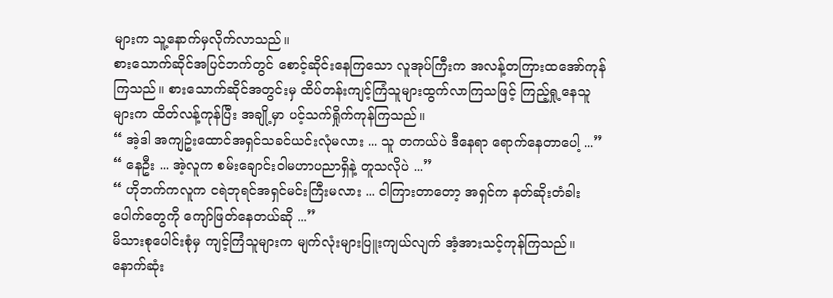များက သူ့နောက်မှလိုက်လာသည်။
စားသောက်ဆိုင်အပြင်ဘက်တွင် စောင့်ဆိုင်းနေကြသော လူအုပ်ကြီးက အလန့်တကြားထအော်ကုန်ကြသည်။ စားသောက်ဆိုင်အတွင်းမှ ထိပ်တန်းကျင့်ကြံသူများထွက်လာကြသဖြင့် ကြည့်ရှု့နေသူများက ထိတ်လန့်ကုန်ပြီး အချို့မှာ ပင့်သက်ရှိုက်ကုန်ကြသည်။
“ အဲ့ဒါ အကျဥ်းထောင်အရှင်သခင်ယင်းလုံမလား ... သူ တကယ်ပဲ ဒီနေရာ ရောက်နေတာပေါ့ ...”
“ နေဦး ... အဲ့လူက စမ်းချောင်းဝါမဟာပညာရှိနဲ့ တူသလိုပဲ ...”
“ ဟိုဘက်ကလူက ငရဲဘုရင်အရှင်မင်းကြီးမလား ... ငါကြားတာတော့ အရှင်က နတ်ဆိုးတံခါးပေါက်တွေကို ကျော်ဖြတ်နေတယ်ဆို ...”
မိသားစုပေါင်းစုံမှ ကျင့်ကြံသူများက မျက်လုံးများပြူးကျယ်လျက် အံ့အားသင့်ကုန်ကြသည်။
နောက်ဆုံး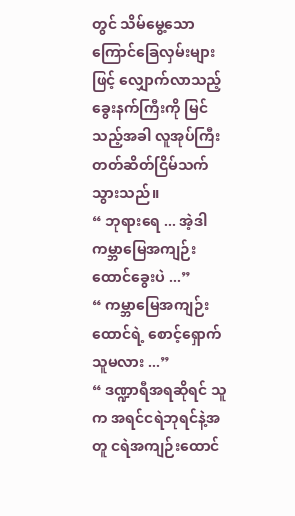တွင် သိမ်မွေ့သော ကြောင်ခြေလှမ်းများဖြင့် လျှောက်လာသည့် ခွေးနက်ကြီးကို မြင်သည့်အခါ လူအုပ်ကြီးတတ်ဆိတ်ငြိမ်သက်သွားသည်။
“ ဘုရားရေ ... အဲ့ဒါ ကမ္ဘာမြေအကျဉ်းထောင်ခွေးပဲ ...”
“ ကမ္ဘာမြေအကျဉ်းထောင်ရဲ့ စောင့်ရှောက်သူမလား ...”
“ ဒဏ္ဍာရီအရဆိုရင် သူက အရင်ငရဲဘုရင်နဲ့အတူ ငရဲအကျဉ်းထောင်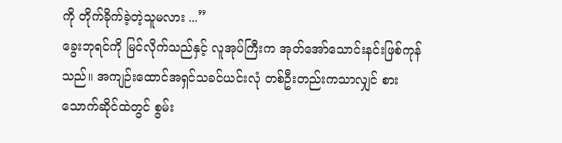ကို တိုက်ခိုက်ခဲ့တဲ့သူမလား ...”
ခွေးဘုရင်ကို မြင်လိုက်သည်နှင့် လူအုပ်ကြီးက အုတ်အော်သောင်းနင်းဖြစ်ကုန်သည်။ အကျဉ်းထောင်အရှင်သခင်ယင်းလုံ တစ်ဦးတည်းကသာလျှင် စားသောက်ဆိုင်ထဲတွင် စွမ်း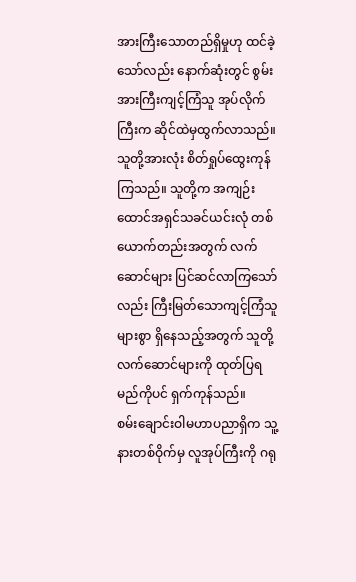အားကြီးသောတည်ရှိမှုဟု ထင်ခဲ့သော်လည်း နောက်ဆုံးတွင် စွမ်းအားကြီးကျင့်ကြံသူ အုပ်လိုက်ကြီးက ဆိုင်ထဲမှထွက်လာသည်။
သူတို့အားလုံး စိတ်ရှုပ်ထွေးကုန်ကြသည်။ သူတို့က အကျဉ်းထောင်အရှင်သခင်ယင်းလုံ တစ်ယောက်တည်းအတွက် လက်ဆောင်များ ပြင်ဆင်လာကြသော်လည်း ကြီးမြတ်သောကျင့်ကြံသူများစွာ ရှိနေသည့်အတွက် သူတို့လက်ဆောင်များကို ထုတ်ပြရမည်ကိုပင် ရှက်ကုန်သည်။
စမ်းချောင်းဝါမဟာပညာရှိက သူ့နားတစ်ဝိုက်မှ လူအုပ်ကြီးကို ဂရု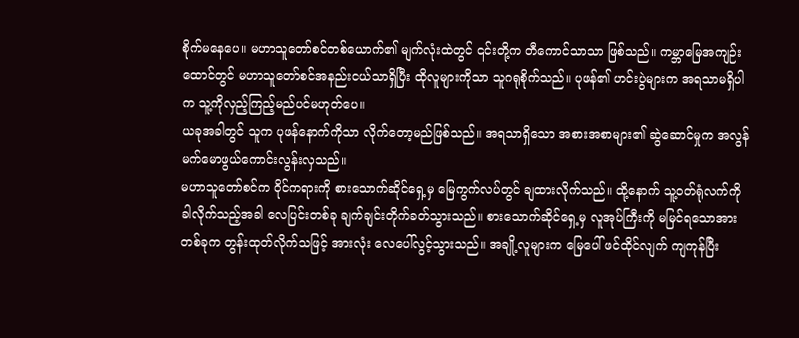စိုက်မနေပေ။ မဟာသူတော်စင်တစ်ယောက်၏ မျက်လုံးထဲတွင် ၎င်းတို့က တီကောင်သာသာ ဖြစ်သည်။ ကမ္ဘာမြေအကျဉ်းထောင်တွင် မဟာသူတော်စင်အနည်းငယ်သာရှိပြီး ထိုလူများကိုသာ သူဂရုစိုက်သည်။ ပုဖန်၏ ဟင်းပွဲများက အရသာမရှိပါက သူ့ကိုလှည့်ကြည့်မည်ပင်မဟုတ်ပေ။
ယခုအခါတွင် သူက ပုဖန်နောက်ကိုသာ လိုက်တော့မည်ဖြစ်သည်။ အရသာရှိသော အစားအစာများ၏ ဆွဲဆောင်မှုက အလွန်မက်မောဖွယ်ကောင်းလွန်းလှသည်။
မဟာသူတော်စင်က ဝိုင်ကရားကို စားသောက်ဆိုင်ရှေ့မှ မြေကွက်လပ်တွင် ချထားလိုက်သည်။ ထို့နောက် သူ့ဝတ်ရုံလက်ကို ခါလိုက်သည့်အခါ လေပြင်းတစ်ခု ချက်ချင်းတိုက်ခတ်သွားသည်။ စားသောက်ဆိုင်ရှေ့မှ လူအုပ်ကြီးကို မမြင်ရသောအားတစ်ခုက တွန်းထုတ်လိုက်သဖြင့် အားလုံး လေပေါ်လွင့်သွားသည်။ အချို့လူများက မြေပေါ် ဖင်ထိုင်လျက် ကျကုန်ပြီး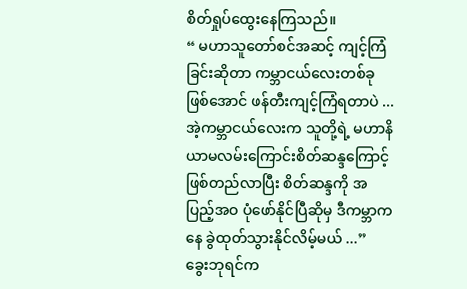စိတ်ရှုပ်ထွေးနေကြသည်။
“ မဟာသူတော်စင်အဆင့် ကျင့်ကြံခြင်းဆိုတာ ကမ္ဘာငယ်လေးတစ်ခုဖြစ်အောင် ဖန်တီးကျင့်ကြံရတာပဲ ... အဲ့ကမ္ဘာငယ်လေးက သူတို့ရဲ့ မဟာနိယာမလမ်းကြောင်းစိတ်ဆန္ဒကြောင့် ဖြစ်တည်လာပြီး စိတ်ဆန္ဒကို အပြည့်အဝ ပုံဖော်နိုင်ပြီဆိုမှ ဒီကမ္ဘာကနေ ခွဲထုတ်သွားနိုင်လိမ့်မယ် ...”
ခွေးဘုရင်က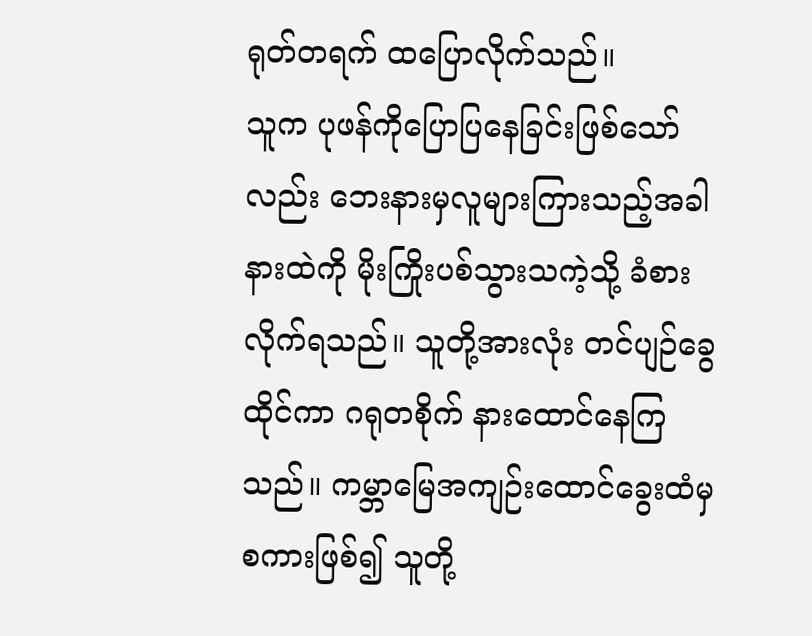ရုတ်တရက် ထပြောလိုက်သည်။
သူက ပုဖန်ကိုပြောပြနေခြင်းဖြစ်သော်လည်း ဘေးနားမှလူများကြားသည့်အခါ နားထဲကို မိုးကြိုးပစ်သွားသကဲ့သို့ ခံစားလိုက်ရသည်။ သူတို့အားလုံး တင်ပျဉ်ခွေထိုင်ကာ ဂရုတစိုက် နားထောင်နေကြသည်။ ကမ္ဘာမြေအကျဉ်းထောင်ခွေးထံမှစကားဖြစ်၍ သူတို့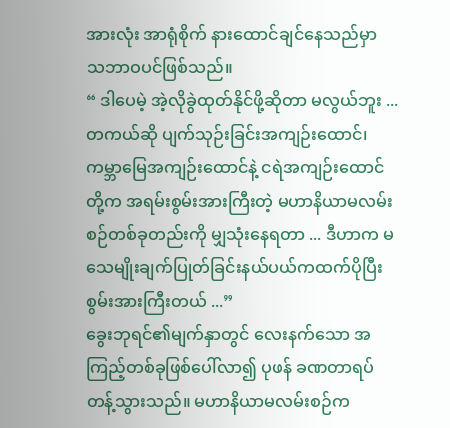အားလုံး အာရုံစိုက် နားထောင်ချင်နေသည်မှာ သဘာဝပင်ဖြစ်သည်။
“ ဒါပေမဲ့ အဲ့လိုခွဲထုတ်နိုင်ဖို့ဆိုတာ မလွယ်ဘူး ... တကယ်ဆို ပျက်သုဉ်းခြင်းအကျဉ်းထောင်၊ ကမ္ဘာမြေအကျဉ်းထောင်နဲ့ ငရဲအကျဉ်းထောင်တို့က အရမ်းစွမ်းအားကြီးတဲ့ မဟာနိယာမလမ်းစဉ်တစ်ခုတည်းကို မျှသုံးနေရတာ ... ဒီဟာက မသေမျိုးချက်ပြုတ်ခြင်းနယ်ပယ်ကထက်ပိုပြီး စွမ်းအားကြီးတယ် ...”
ခွေးဘုရင်၏မျက်နှာတွင် လေးနက်သော အကြည့်တစ်ခုဖြစ်ပေါ်လာ၍ ပုဖန် ခဏတာရပ်တန့်သွားသည်။ မဟာနိယာမလမ်းစဉ်က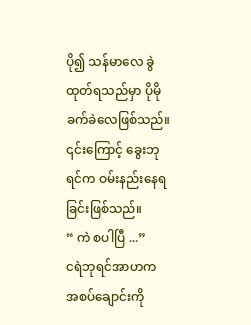ပို၍ သန်မာလေ ခွဲထုတ်ရသည်မှာ ပိုမိုခက်ခဲလေဖြစ်သည်။ ၎င်းကြောင့် ခွေးဘုရင်က ဝမ်းနည်းနေရခြင်းဖြစ်သည်။
“ ကဲ စပါပြီ ...”
ငရဲဘုရင်အာဟက အစပ်ချောင်းကို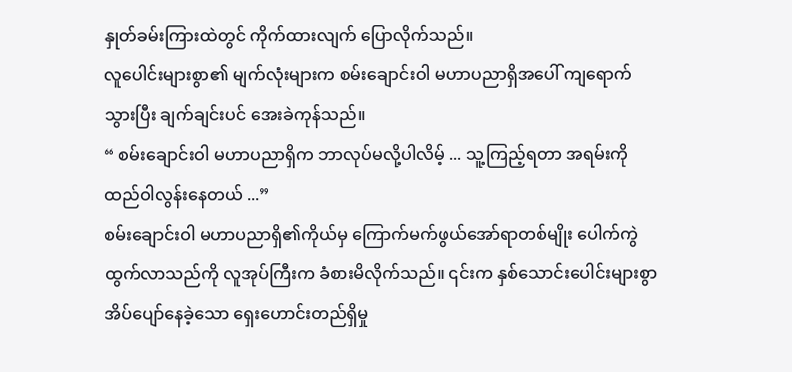နှုတ်ခမ်းကြားထဲတွင် ကိုက်ထားလျက် ပြောလိုက်သည်။
လူပေါင်းများစွာ၏ မျက်လုံးများက စမ်းချောင်းဝါ မဟာပညာရှိအပေါ် ကျရောက်သွားပြီး ချက်ချင်းပင် အေးခဲကုန်သည်။
“ စမ်းချောင်းဝါ မဟာပညာရှိက ဘာလုပ်မလို့ပါလိမ့် ... သူ့ကြည့်ရတာ အရမ်းကို ထည်ဝါလွန်းနေတယ် ...”
စမ်းချောင်းဝါ မဟာပညာရှိ၏ကိုယ်မှ ကြောက်မက်ဖွယ်အော်ရာတစ်မျိုး ပေါက်ကွဲထွက်လာသည်ကို လူအုပ်ကြီးက ခံစားမိလိုက်သည်။ ၎င်းက နှစ်သောင်းပေါင်းများစွာ အိပ်ပျော်နေခဲ့သော ရှေးဟောင်းတည်ရှိမှု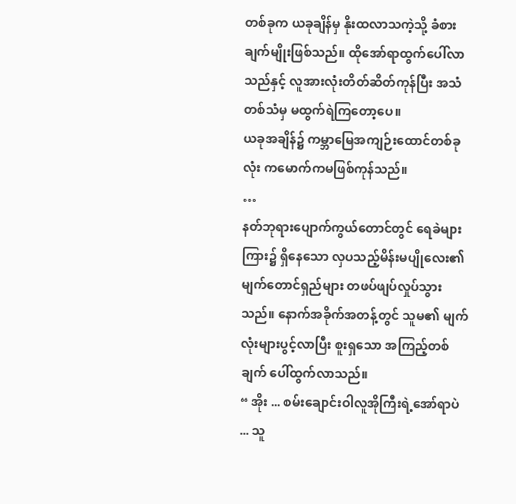တစ်ခုက ယခုချိန်မှ နိုးထလာသကဲ့သို့ ခံစားချက်မျိုးဖြစ်သည်။ ထိုအော်ရာထွက်ပေါ်လာသည်နှင့် လူအားလုံးတိတ်ဆိတ်ကုန်ပြီး အသံတစ်သံမှ မထွက်ရဲကြတော့ပေ။
ယခုအချိန်၌ ကမ္ဘာမြေအကျဉ်းထောင်တစ်ခုလုံး ကမောက်ကမဖြစ်ကုန်သည်။
…
နတ်ဘုရားပျောက်ကွယ်တောင်တွင် ရေခဲများကြား၌ ရှိနေသော လှပသည့်မိန်းမပျိုလေး၏ မျက်တောင်ရှည်များ တဖပ်ဖျပ်လှုပ်သွားသည်။ နောက်အခိုက်အတန့်တွင် သူမ၏ မျက်လုံးများပွင့်လာပြီး စူးရှသော အကြည့်တစ်ချက် ပေါ်ထွက်လာသည်။
“ အိုး ... စမ်းချောင်းဝါလူအိုကြီးရဲ့အော်ရာပဲ ... သူ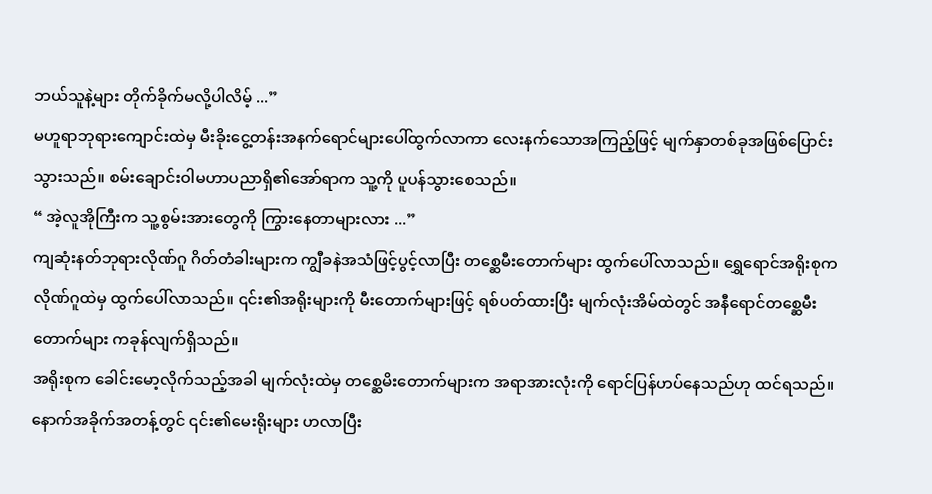ဘယ်သူနဲ့များ တိုက်ခိုက်မလို့ပါလိမ့် ...”
မဟူရာဘုရားကျောင်းထဲမှ မီးခိုးငွေ့တန်းအနက်ရောင်များပေါ်ထွက်လာကာ လေးနက်သောအကြည့်ဖြင့် မျက်နှာတစ်ခုအဖြစ်ပြောင်းသွားသည်။ စမ်းချောင်းဝါမဟာပညာရှိ၏အော်ရာက သူ့ကို ပူပန်သွားစေသည်။
“ အဲ့လူအိုကြီးက သူ့စွမ်းအားတွေကို ကြွားနေတာများလား ...”
ကျဆုံးနတ်ဘုရားလိုဏ်ဂူ ဂိတ်တံခါးများက ကျွီခနဲအသံဖြင့်ပွင့်လာပြီး တစ္ဆေမီးတောက်များ ထွက်ပေါ်လာသည်။ ရွှေရောင်အရိုးစုက လိုဏ်ဂူထဲမှ ထွက်ပေါ်လာသည်။ ၎င်း၏အရိုးများကို မီးတောက်များဖြင့် ရစ်ပတ်ထားပြီး မျက်လုံးအိမ်ထဲတွင် အနီရောင်တစ္ဆေမီးတောက်များ ကခုန်လျက်ရှိသည်။
အရိုးစုက ခေါင်းမော့လိုက်သည့်အခါ မျက်လုံးထဲမှ တစ္ဆေမိးတောက်များက အရာအားလုံးကို ရောင်ပြန်ဟပ်နေသည်ဟု ထင်ရသည်။ နောက်အခိုက်အတန့်တွင် ၎င်း၏မေးရိုးများ ဟလာပြီး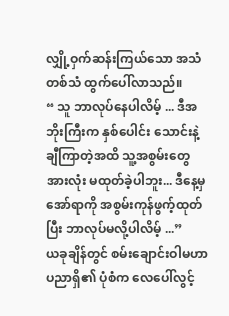လျှို့ဝှက်ဆန်းကြယ်သော အသံတစ်သံ ထွက်ပေါ်လာသည်။
“ သူ ဘာလုပ်နေပါလိမ့် ... ဒီအဘိုးကြီးက နှစ်ပေါင်း သောင်းနဲ့ချီကြာတဲ့အထိ သူ့အစွမ်းတွေအားလုံး မထုတ်ခဲ့ပါဘူး... ဒီနေ့မှ အော်ရာကို အစွမ်းကုန်ဖွက့်ထုတ်ပြီး ဘာလုပ်မလို့ပါလိမ့် ...”
ယခုချိန်တွင် စမ်းချောင်းဝါမဟာပညာရှိ၏ ပုံစံက လေပေါ်လွင့်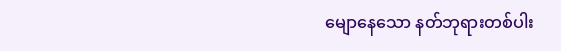မျောနေသော နတ်ဘုရားတစ်ပါး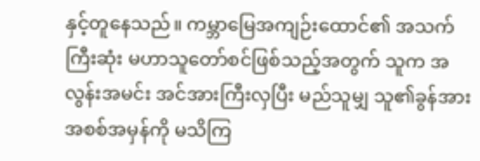နှင့်တူနေသည်။ ကမ္ဘာမြေအကျဉ်းထောင်၏ အသက်ကြီးဆုံး မဟာသူတော်စင်ဖြစ်သည့်အတွက် သူက အလွန်းအမင်း အင်အားကြီးလှပြီး မည်သူမျှ သူ၏ခွန်အားအစစ်အမှန်ကို မသိကြ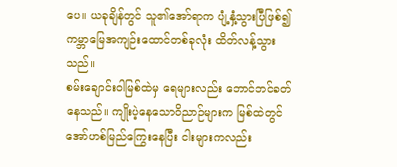ပေ။ ယခုချိန်တွင် သူ၏အော်ရာက ပျံ့နှံ့သွားပြီဖြစ်၍ ကမ္ဘာမြေအကျဉ်းထောင်တစ်ခုလုံး ထိတ်လန့်သွားသည်။
စမ်းချောင်းဝါမြစ်ထဲမှ ရေများလည်း ဘောင်ဘင်ခတ်နေသည်။ ကျိုးပဲ့နေသောဝိညာဉ်များက မြစ်ထဲတွင် အော်ဟစ်မြည်ကြွေးနေပြီး ငါးများကလည်း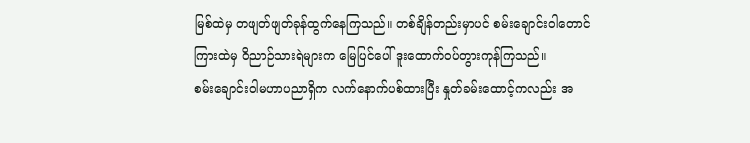မြစ်ထဲမှ တဖျတ်ဖျတ်ခုန်ထွက်နေကြသည်။ တစ်ချိန်တည်းမှာပင် စမ်းချောင်းဝါတောင်ကြားထဲမှ ဝိညာဉ်သားရဲများက မြေပြင်ပေါ် ဒူးထောက်ဝပ်တွားကုန်ကြသည်။
စမ်းချောင်းဝါမဟာပညာရှိက လက်နောက်ပစ်ထားပြီး နှုတ်ခမ်းထောင့်ကလည်း အ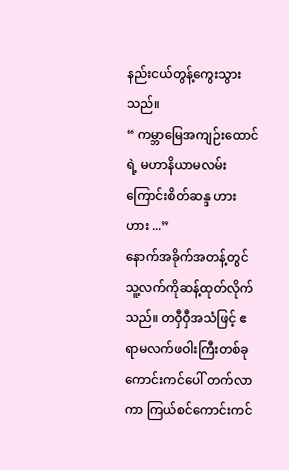နည်းငယ်တွန့်ကွေးသွားသည်။
“ ကမ္ဘာမြေအကျဉ်းထောင်ရဲ့ မဟာနိယာမလမ်းကြောင်းစိတ်ဆန္ဒ ဟားဟား ...”
နောက်အခိုက်အတန့်တွင် သူ့လက်ကိုဆန့်ထုတ်လိုက်သည်။ တဝှီဝှီအသံဖြင့် ဧရာမလက်ဖဝါးကြီးတစ်ခု ကောင်းကင်ပေါ် တက်လာကာ ကြယ်စင်ကောင်းကင်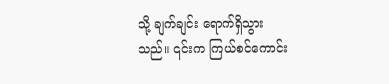သို့ ချက်ချင်း ရောက်ရှိသွားသည်။ ၎င်းက ကြယ်စင်ကောင်း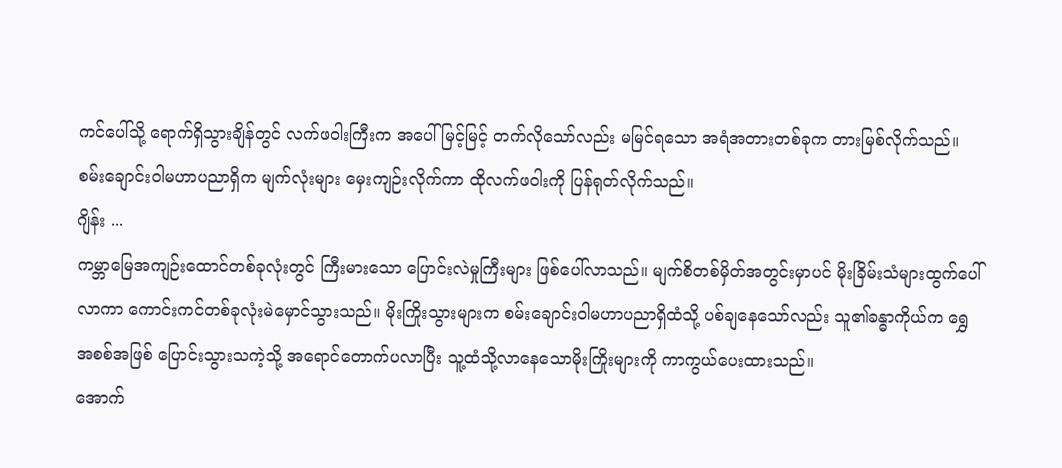ကင်ပေါ်သို့ ရောက်ရှိသွားချိန်တွင် လက်ဖဝါးကြီးက အပေါ်မြင့်မြင့် တက်လိုသော်လည်း မမြင်ရသော အရံအတားတစ်ခုက တားမြစ်လိုက်သည်။
စမ်းချောင်းဝါမဟာပညာရှိက မျက်လုံးများ မှေးကျဉ်းလိုက်ကာ ထိုလက်ဖဝါးကို ပြန်ရုတ်လိုက်သည်။
ဂျိန်း ...
ကမ္ဘာမြေအကျဉ်းထောင်တစ်ခုလုံးတွင် ကြီးမားသော ပြောင်းလဲမှုကြီးများ ဖြစ်ပေါ်လာသည်။ မျက်စိတစ်မှိတ်အတွင်းမှာပင် မိုးခြိမ်းသံများထွက်ပေါ်လာကာ ကောင်းကင်တစ်ခုလုံးမဲမှောင်သွားသည်။ မိုးကြိုးသွားများက စမ်းချောင်းဝါမဟာပညာရှိထံသို့ ပစ်ချနေသော်လည်း သူ၏ခန္ဓာကိုယ်က ရွှေအစစ်အဖြစ် ပြောင်းသွားသကဲ့သို့ အရောင်တောက်ပလာပြီး သူ့ထံသို့လာနေသောမိုးကြိုးများကို ကာကွယ်ပေးထားသည်။
အောက်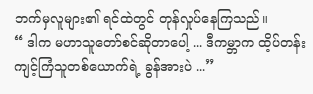ဘက်မှလူများ၏ ရင်ထဲတွင် တုန်လှုပ်နေကြသည်။
“ ဒါက မဟာသူတော်စင်ဆိုတာပေါ့ ... ဒီကမ္ဘာက ထိ့ပ်တန်းကျင့်ကြံသူတစ်ယောက်ရဲ့ ခွန်အားပဲ ...”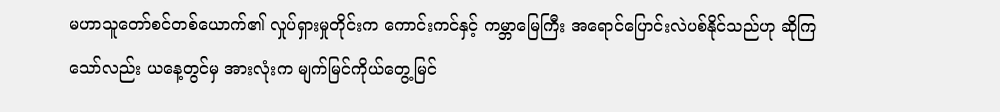မဟာသူတော်စင်တစ်ယောက်၏ လှုပ်ရှားမှုတိုင်းက ကောင်းကင်နှင့် ကမ္ဘာမြေကြီး အရောင်ပြောင်းလဲပစ်နိုင်သည်ဟု ဆိုကြသော်လည်း ယနေ့တွင်မှ အားလုံးက မျက်မြင်ကိုယ်တွေ့မြင်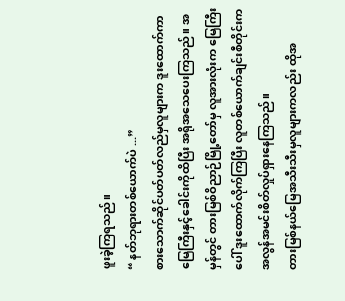ဖူးခဲ့ကြရသည်။
“ နတ်ဘုရားတစ်ယောက်ပဲ ...”
စားသောက်ဆိုင်ပတ်ပတ်လည်မှလူများက ဒူးထောက်ကာ မြေကြီးနှင့်ခေါင်းကိုထိပြီး အရိုအသေပေးကြသည်။ အမှန်တွင် တားမြစ်ဝိညာဉ်မြို့တော်မှ လူအားလုံးက မြေကြီးပေါ် ဒူးထောက်လိုက်ကြပြီး လူတစ်ယောက်ချင်းစီတိုင်းက အလွန်အမင်းစိတ်လှုပ်ရှားနေကြသည်။
တားမြစ်နယ်မြေအသီးသီးမှလူများကလည်း ထိုအ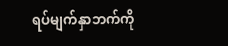ရပ်မျက်နှာဘက်ကို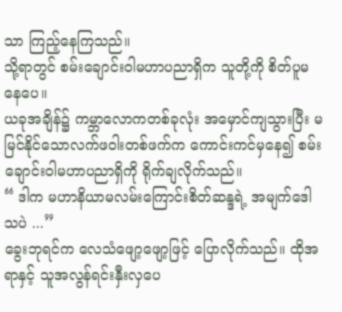သာ ကြည့်နေကြသည်။
သို့ရာတွင် စမ်းချောင်းဝါမဟာပညာရှိက သူတို့ကို စိတ်ပူမနေပေ။
ယခုအချိန်၌ ကမ္ဘာလောကတစ်ခုလုံး အမှောင်ကျသွားပြီး မမြင်နိုင်သောလက်ဖဝါးတစ်ဖက်က ကောင်းကင်မှနေ၍ စမ်းချောင်းဝါမဟာပညာရှိကို ရိုက်ချလိုက်သည်။
“ ဒါက မဟာနိယာမလမ်းကြောင်းစိတ်ဆန္ဒရဲ့ အမျက်ဒေါသပဲ ...”
ခွေးဘုရင်က လေသံဖျော့ဖျော့ဖြင့် ပြောလိုက်သည်။ ထိုအရာနှင့် သူအလွန်ရင်းနှီးလှပေ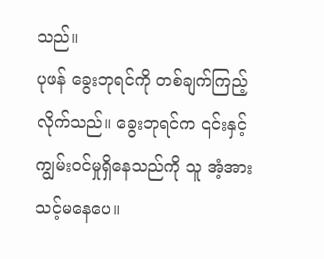သည်။
ပုဖန် ခွေးဘုရင်ကို တစ်ချက်ကြည့်လိုက်သည်။ ခွေးဘုရင်က ၎င်းနှင့် ကျွမ်းဝင်မှုရှိနေသည်ကို သူ အံ့အားသင့်မနေပေ။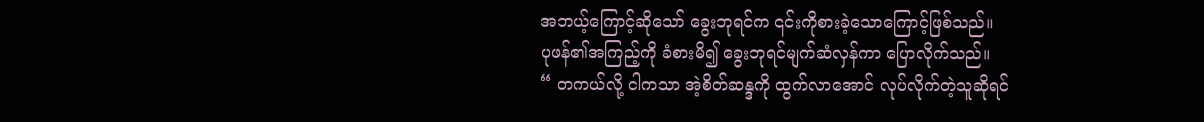အဘယ့်ကြောင့်ဆိုသော် ခွေးဘုရင်က ၎င်းကိုစားခဲ့သောကြောင့်ဖြစ်သည်။
ပုဖန်၏အကြည့်ကို ခံစားမိ၍ ခွေးဘုရင်မျက်ဆံလှန်ကာ ပြောလိုက်သည်။
“ တကယ်လို့ ငါကသာ အဲ့စိတ်ဆန္ဒကို ထွက်လာအောင် လုပ်လိုက်တဲ့သူဆိုရင်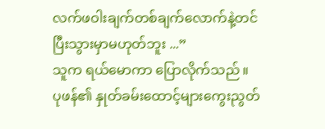လက်ဖဝါးချက်တစ်ချက်လောက်နဲ့တင် ပြီးသွားမှာမဟုတ်ဘူး ...”
သူက ရယ်မောကာ ပြောလိုက်သည်။
ပုဖန်၏ နှုတ်ခမ်းထောင့်များကွေးညွတ်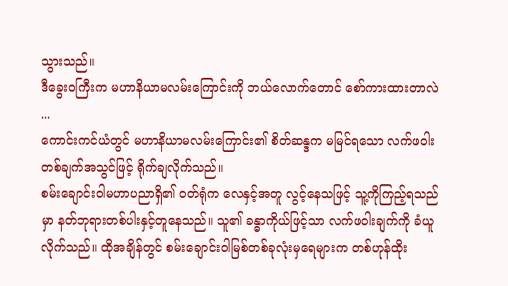သွားသည်။
ဒီခွေးဝကြီးက မဟာနိယာမလမ်းကြောင်းကို ဘယ်လောက်တောင် စော်ကားထားတာလဲ ...
ကောင်းကင်ယံတွင် မဟာနိယာမလမ်းကြောင်း၏ စိတ်ဆန္ဒက မမြင်ရသော လက်ဖဝါးတစ်ချက်အသွင်ဖြင့် ရိုက်ချလိုက်သည်။
စမ်းချောင်းဝါမဟာပညာရှိ၏ ဝတ်ရုံက လေနှင့်အတူ လွင့်နေသဖြင့် သူ့ကိုကြည့်ရသည်မှာ နတ်ဘုရားတစ်ပါးနှင့်တူနေသည်။ သူ၏ ခန္ဓာကိုယ်ဖြင့်သာ လက်ဖဝါးချက်ကို ခံယူလိုက်သည်။ ထိုအချိန်တွင် စမ်းချောင်းဝါမြစ်တစ်ခုလုံးမှရေများက တစ်ဟုန်ထိုး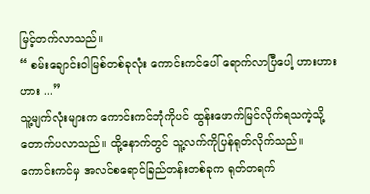မြင့်တက်လာသည်။
“ စမ်းချောင်းဝါမြစ်တစ်ခုလုံး ကောင်းကင်ပေါ် ရောက်လာပြီပေါ့ ဟားဟားဟား ...”
သူ့မျက်လုံးများက ကောင်းကင်ဘုံကိုပင် ထွန်းဖောက်မြင်လိုက်ရသကဲ့သို့ တောက်ပလာသည်။ ထို့နောက်တွင် သူ့လက်ကိုပြန်ရုတ်လိုက်သည်။
ကောင်းကင်မှ အလင်စရောင်ခြည်တန်းတစ်ခုက ရုတ်တရက်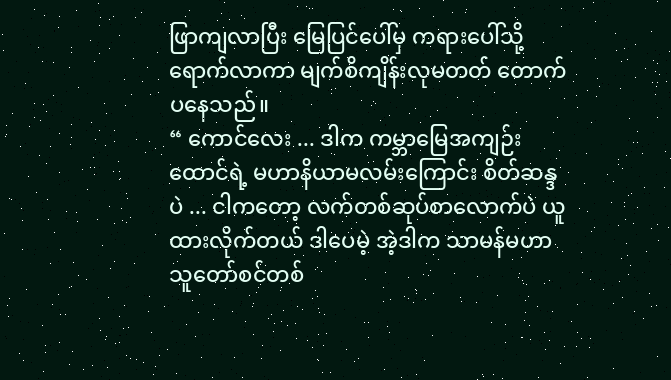ဖြာကျလာပြီး မြေပြင်ပေါ်မှ ကရားပေါ်သို့ ရောက်လာကာ မျက်စိကျိန်းလုမတတ် တောက်ပနေသည်။
“ ကောင်လေး ... ဒါက ကမ္ဘာမြေအကျဉ်းထောင်ရဲ့ မဟာနိယာမလမ်းကြောင်း စိတ်ဆန္ဒပဲ ... ငါကတော့ လက်တစ်ဆုပ်စာလောက်ပဲ ယူထားလိုက်တယ် ဒါပေမဲ့ အဲ့ဒါက သာမန်မဟာသူတော်စင်တစ်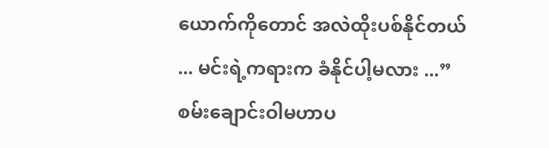ယောက်ကိုတောင် အလဲထိုးပစ်နိုင်တယ် ... မင်းရဲ့ကရားက ခံနိုင်ပါ့မလား ...”
စမ်းချောင်းဝါမဟာပ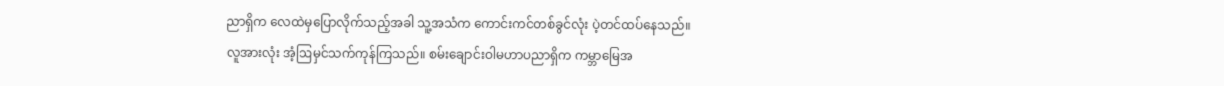ညာရှိက လေထဲမှပြောလိုက်သည့်အခါ သူ့အသံက ကောင်းကင်တစ်ခွင်လုံး ပဲ့တင်ထပ်နေသည်။
လူအားလုံး အံ့ဩမှင်သက်ကုန်ကြသည်။ စမ်းချောင်းဝါမဟာပညာရှိက ကမ္ဘာမြေအ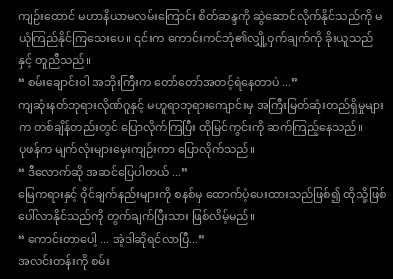ကျဉ်းထောင် မဟာနိယာမလမ်းကြောင်း စိတ်ဆန္ဒကို ဆွဲဆောင်လိုက်နိုင်သည်ကို မယုံကြည်နိုင်ကြသေးပေ။ ၎င်းက ကောင်းကင်ဘုံ၏လျှို့ဝှက်ချက်ကို ခိုးယူသည်နှင့် တူညီသည်။
“ စမ်းချောင်းဝါ အဘိုးကြီးက တော်တော်အတင့်ရဲနေတာပဲ ...”
ကျဆုံးနတ်ဘုရားလိုဏ်ဂူနှင့် မဟူရာဘုရားကျောင်းမှ အကြီးမြတ်ဆုံးတည်ရှိမှုများက တစ်ချိန်တည်းတွင် ပြောလိုက်ကြပြီး ထိုမြင်ကွင်းကို ဆက်ကြည့်နေသည်။
ပုဖန်က မျက်လုံးများမှေးကျဉ်းကာ ပြောလိုက်သည်။
“ ဒီလောက်ဆို အဆင်ပြေပါတယ် ...”
မြေကရားနှင့် ဝိုင်ချက်နည်းများကို စနစ်မှ ထောက်ပံ့ပေးထားသည်ဖြစ်၍ ထိုသို့ဖြစ်ပေါ်လာနိုင်သည်ကို တွက်ချက်ပြီးသား ဖြစ်လိမ့်မည်။
“ ကောင်းတာပေါ့ ... အဲ့ဒါဆိုရင်လာပြီ...”
အလင်းတန်းကို စမ်း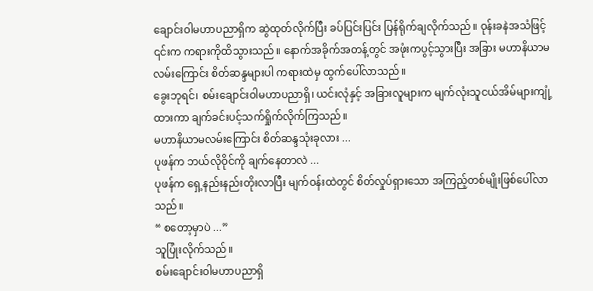ချောင်းဝါမဟာပညာရှိက ဆွဲထုတ်လိုက်ပြီး ခပ်ပြင်းပြင်း ပြန်ရိုက်ချလိုက်သည်။ ဝုန်းခနဲအသံဖြင့် ၎င်းက ကရားကိုထိသွားသည်။ နောက်အခိုက်အတန့်တွင် အဖုံးကပွင့်သွားပြီး အခြား မဟာနိယာမလမ်းကြောင်း စိတ်ဆန္ဒများပါ ကရားထဲမှ ထွက်ပေါ်လာသည်။
ခွေးဘုရင်၊ စမ်းချောင်းဝါမဟာပညာရှိ၊ ယင်းလုံနှင့် အခြားလူများက မျက်လုံးသူငယ်အိမ်များကျုံ့ထားကာ ချက်ခင်းပင့်သက်ရှိုက်လိုက်ကြသည်။
မဟာနိယာမလမ်းကြောင်း စိတ်ဆန္ဒသုံးခုလား ...
ပုဖန်က ဘယ်လိုဝိုင်ကို ချက်နေတာလဲ ...
ပုဖန်က ရှေ့နည်းနည်းတိုးလာပြီး မျက်ဝန်းထဲတွင် စိတ်လှုပ်ရှားသော အကြည့်တစ်မျိုးဖြစ်ပေါ်လာသည်။
“ စတော့မှာပဲ ...”
သူပြုံးလိုက်သည်။
စမ်းချောင်းဝါမဟာပညာရှိ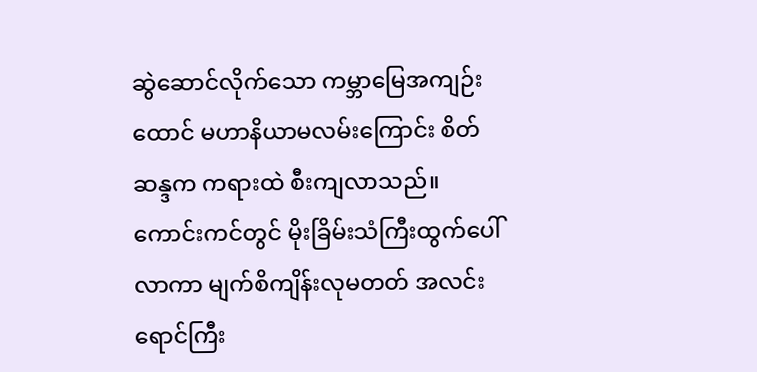ဆွဲဆောင်လိုက်သော ကမ္ဘာမြေအကျဉ်းထောင် မဟာနိယာမလမ်းကြောင်း စိတ်ဆန္ဒက ကရားထဲ စီးကျလာသည်။ ကောင်းကင်တွင် မိုးခြိမ်းသံကြီးထွက်ပေါ်လာကာ မျက်စိကျိန်းလုမတတ် အလင်းရောင်ကြီး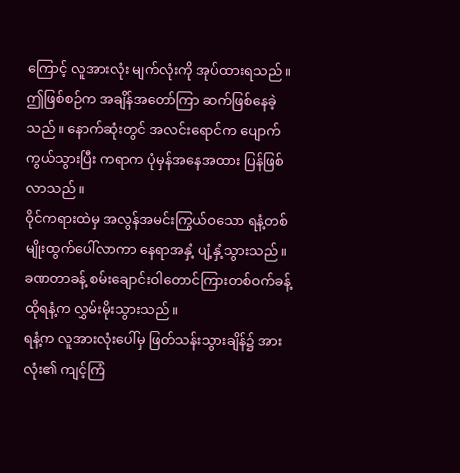ကြောင့် လူအားလုံး မျက်လုံးကို အုပ်ထားရသည်။
ဤဖြစ်စဉ်က အချိန်အတော်ကြာ ဆက်ဖြစ်နေခဲ့သည်။ နောက်ဆုံးတွင် အလင်းရောင်က ပျောက်ကွယ်သွားပြီး ကရာက ပုံမှန်အနေအထား ပြန်ဖြစ်လာသည်။
ဝိုင်ကရားထဲမှ အလွန်အမင်းကြွယ်ဝသော ရနံ့တစ်မျိုးထွက်ပေါ်လာကာ နေရာအနှံ့ ပျံ့နှံ့သွားသည်။ ခဏတာခန့် စမ်းချောင်းဝါတောင်ကြားတစ်ဝက်ခန့် ထိုရနံ့က လွှမ်းမိုးသွားသည်။
ရနံ့က လူအားလုံးပေါ်မှ ဖြတ်သန်းသွားချိန်၌ အားလုံး၏ ကျင့်ကြံ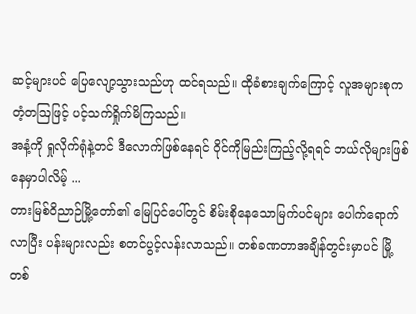ဆင့်များပင် ပြေလျော့သွားသည်ဟု ထင်ရသည်။ ထိုခံစားချက်ကြောင့် လူအများစုက တံ့တဩဖြင့် ပင့်သက်ရှိုက်မိကြသည်။
အနံ့ကို ရှုလိုက်ရုံနဲ့တင် ဒီလောက်ဖြစ်နေရင် ဝိုင်ကိုမြည်းကြည့်လို့ရရင် ဘယ်လိုများဖြစ်နေမှာပါလိမ့် ...
တားမြစ်ဝိညာဉ်မြို့တော်၏ မြေပြင်ပေါ်တွင် စိမ်းစိုနေသောမြက်ပင်များ ပေါက်ရောက်လာပြီး ပန်းများလည်း စတင်ပွင့်လန်းလာသည်။ တစ်ခဏတာအချိန်တွင်းမှာပင် မြို့တစ်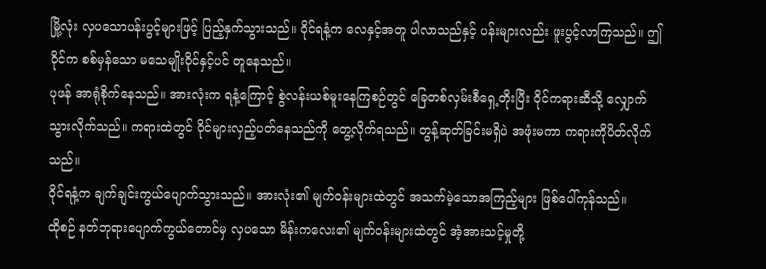မြို့လုံး လှပသောပန်းပွင့်များဖြင့် ပြည့်နှက်သွားသည်။ ဝိုင်ရနံ့က လေနှင့်အတူ ပါလာသည်နှင့် ပန်းများလည်း ဖူးပွင့်လာကြသည်။ ဤဝိုင်က စစ်မှန်သော မသေမျိုးဝိုင်နှင့်ပင် တူနေသည်။
ပုဖန် အာရုံစိုက်နေသည်။ အားလုံးက ရနံ့ကြောင့် စွဲလန်းယစ်မူးနေကြစဉ်တွင် ခြေတစ်လှမ်းစီရှေ့တိုးပြီး ဝိုင်ကရားဆီသို့ လျှောက်သွားလိုက်သည်။ ကရားထဲတွင် ဝိုင်များလှည့်ပတ်နေသည်ကို တွေ့လိုက်ရသည်။ တွန့်ဆုတ်ခြင်းမရှိပဲ အဖုံးမကာ ကရားကိုပိတ်လိုက်သည်။
ဝိုင်ရနံ့က ချက်ချင်းကွယ်ပျောက်သွားသည်။ အားလုံး၏ မျက်ဝန်းများထဲတွင် အသက်မဲ့သောအကြည့်များ ဖြစ်ပေါ်ကုန်သည်။
ထိုစဉ် နတ်ဘုရားပျောက်ကွယ်တောင်မှ လှပသော မိန်းကလေး၏ မျက်ဝန်းများထဲတွင် အံ့အားသင့်မှုတို့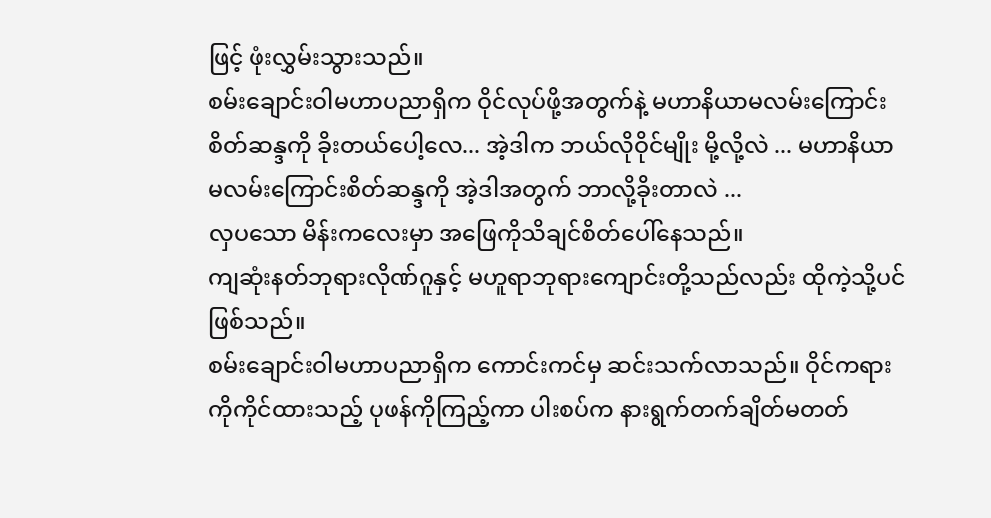ဖြင့် ဖုံးလွှမ်းသွားသည်။
စမ်းချောင်းဝါမဟာပညာရှိက ဝိုင်လုပ်ဖို့အတွက်နဲ့ မဟာနိယာမလမ်းကြောင်းစိတ်ဆန္ဒကို ခိုးတယ်ပေါ့လေ... အဲ့ဒါက ဘယ်လိုဝိုင်မျိုး မို့လို့လဲ ... မဟာနိယာမလမ်းကြောင်းစိတ်ဆန္ဒကို အဲ့ဒါအတွက် ဘာလို့ခိုးတာလဲ ...
လှပသော မိန်းကလေးမှာ အဖြေကိုသိချင်စိတ်ပေါ်နေသည်။
ကျဆုံးနတ်ဘုရားလိုဏ်ဂူနှင့် မဟူရာဘုရားကျောင်းတို့သည်လည်း ထိုကဲ့သို့ပင်ဖြစ်သည်။
စမ်းချောင်းဝါမဟာပညာရှိက ကောင်းကင်မှ ဆင်းသက်လာသည်။ ဝိုင်ကရားကိုကိုင်ထားသည့် ပုဖန်ကိုကြည့်ကာ ပါးစပ်က နားရွက်တက်ချိတ်မတတ်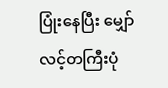ပြုံးနေပြီး မျှော်လင့်တကြီးပုံ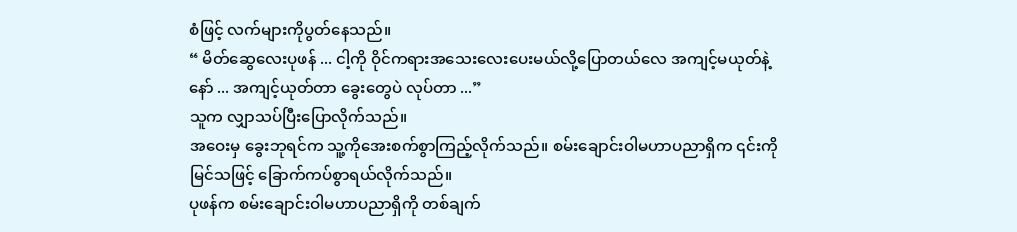စံဖြင့် လက်များကိုပွတ်နေသည်။
“ မိတ်ဆွေလေးပုဖန် ... ငါ့ကို ဝိုင်ကရားအသေးလေးပေးမယ်လို့ပြောတယ်လေ အကျင့်မယုတ်နဲ့နော် ... အကျင့်ယုတ်တာ ခွေးတွေပဲ လုပ်တာ ...”
သူက လျှာသပ်ပြီးပြောလိုက်သည်။
အဝေးမှ ခွေးဘုရင်က သူ့ကိုအေးစက်စွာကြည့်လိုက်သည်။ စမ်းချောင်းဝါမဟာပညာရှိက ၎င်းကိုမြင်သဖြင့် ခြောက်ကပ်စွာရယ်လိုက်သည်။
ပုဖန်က စမ်းချောင်းဝါမဟာပညာရှိကို တစ်ချက်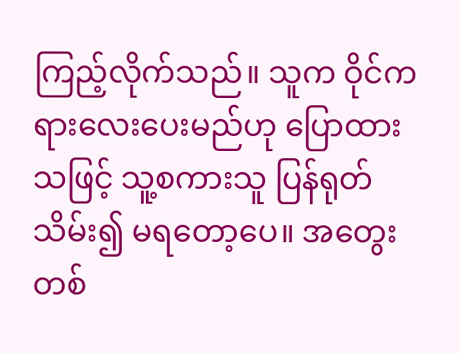ကြည့်လိုက်သည်။ သူက ဝိုင်ကရားလေးပေးမည်ဟု ပြောထားသဖြင့် သူ့စကားသူ ပြန်ရုတ်သိမ်း၍ မရတော့ပေ။ အတွေးတစ်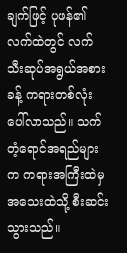ချက်ဖြင့် ပုဖန်၏လက်ထဲတွင် လက်သီးဆုပ်အရွယ်အစားခန့် ကရားတစ်လုံး ပေါ်လာသည်။ သက်တံ့ရောင်အရည်များက ကရားအကြီးထဲမှ အသေးထဲသို့ စီးဆင်းသွားသည်။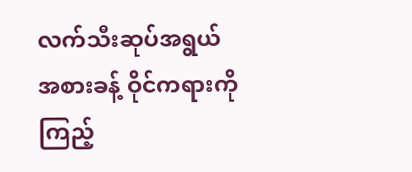လက်သီးဆုပ်အရွယ်အစားခန့် ဝိုင်ကရားကိုကြည့်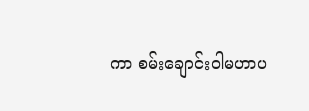ကာ စမ်းချောင်းဝါမဟာပ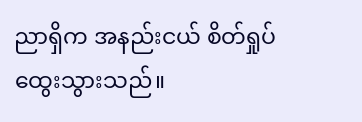ညာရှိက အနည်းငယ် စိတ်ရှုပ်ထွေးသွားသည်။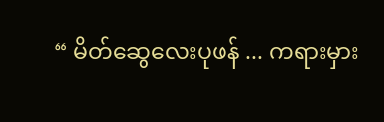“ မိတ်ဆွေလေးပုဖန် ... ကရားမှား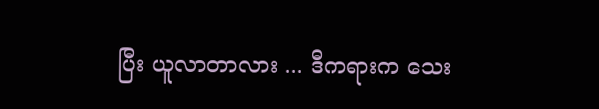ပြီး ယူလာတာလား ... ဒီကရားက သေး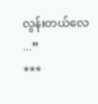လွန်းတယ်လေ ...”
***